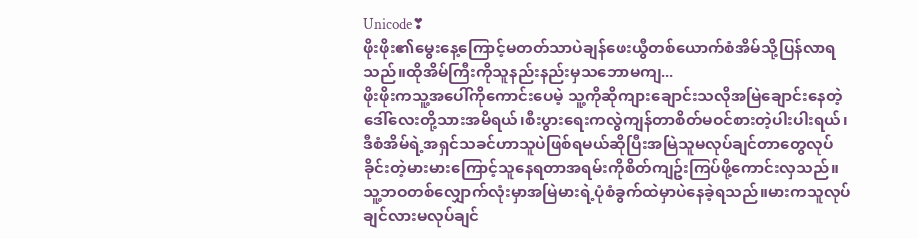Unicode❣
ဖိုးဖိုး၏မွေးနေ့ကြောင့်မတတ်သာပဲချန်ဖေးယွီတစ်ယောက်စံအိမ်သို့ပြန်လာရသည်။ထိုအိမ်ကြီးကိုသူနည်းနည်းမှသဘောမကျ...
ဖိုးဖိုးကသူ့အပေါ်ကိုကောင်းပေမဲ့ သူ့ကိုဆိုကျားချောင်းသလိုအမြဲချောင်းနေတဲ့ဒေါ်လေးတို့သားအမိရယ်၊စီးပွားရေးကလွဲကျန်တာစိတ်မဝင်စားတဲ့ပါးပါးရယ်၊ဒီစံအိမ်ရဲ့အရှင်သခင်ဟာသူပဲဖြစ်ရမယ်ဆိုပြီးအမြဲသူမလုပ်ချင်တာတွေလုပ်ခိုင်းတဲ့မားမားကြောင့်သူနေရတာအရမ်းကိုစိတ်ကျဥ်းကြပ်ဖို့ကောင်းလှသည်။သူ့ဘဝတစ်လျှောက်လုံးမှာအမြဲမားရဲ့ပုံစံခွက်ထဲမှာပဲနေခဲ့ရသည်။မားကသူလုပ်ချင်လားမလုပ်ချင်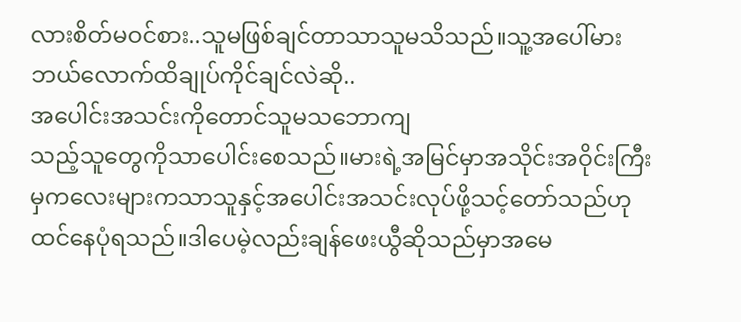လားစိတ်မဝင်စား..သူမဖြစ်ချင်တာသာသူမသိသည်။သူ့အပေါ်မားဘယ်လောက်ထိချုပ်ကိုင်ချင်လဲဆို..
အပေါင်းအသင်းကိုတောင်သူမသဘောကျ
သည့်သူတွေကိုသာပေါင်းစေသည်။မားရဲ့အမြင်မှာအသိုင်းအဝိုင်းကြီးမှကလေးများကသာသူနှင့်အပေါင်းအသင်းလုပ်ဖို့သင့်တော်သည်ဟုထင်နေပုံရသည်။ဒါပေမဲ့လည်းချန်ဖေးယွီဆိုသည်မှာအမေ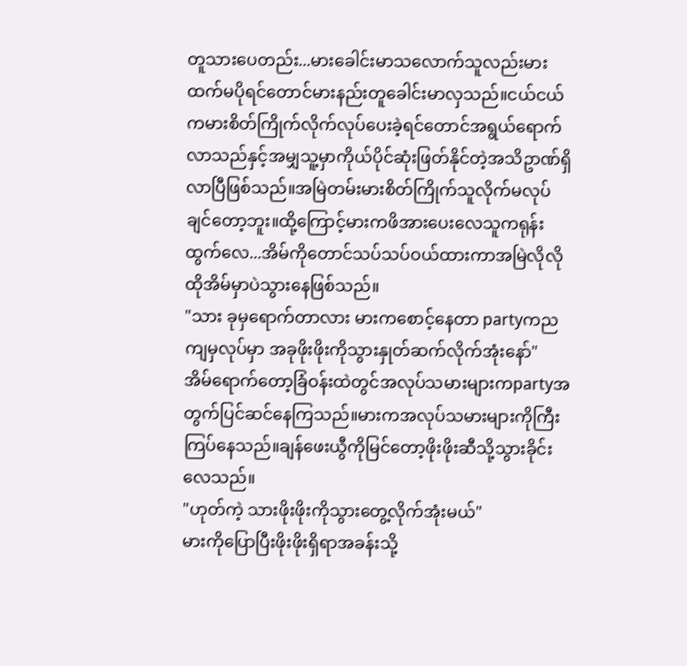တူသားပေတည်း...မားခေါင်းမာသလောက်သူလည်းမားထက်မပိုရင်တောင်မားနည်းတူခေါင်းမာလှသည်။ငယ်ငယ်ကမားစိတ်ကြိုက်လိုက်လုပ်ပေးခဲ့ရင်တောင်အရွယ်ရောက်လာသည်နှင့်အမျှသူ့မှာကိုယ်ပိုင်ဆုံးဖြတ်နိုင်တဲ့အသိဥာဏ်ရှိလာပြီဖြစ်သည်။အမြဲတမ်းမားစိတ်ကြိုက်သူလိုက်မလုပ်ချင်တော့ဘူး။ထို့ကြောင့်မားကဖိအားပေးလေသူကရုန်းထွက်လေ...အိမ်ကိုတောင်သပ်သပ်ဝယ်ထားကာအမြဲလိုလိုထိုအိမ်မှာပဲသွားနေဖြစ်သည်။
"သား ခုမှရောက်တာလား မားကစောင့်နေတာ partyကညကျမှလုပ်မှာ အခုဖိုးဖိုးကိုသွားနှုတ်ဆက်လိုက်အုံးနော်"
အိမ်ရောက်တော့ခြံဝန်းထဲတွင်အလုပ်သမားများကpartyအတွက်ပြင်ဆင်နေကြသည်။မားကအလုပ်သမားများကိုကြီးကြပ်နေသည်။ချန်ဖေးယွီကိုမြင်တော့ဖိုးဖိုးဆီသို့သွားခိုင်းလေသည်။
"ဟုတ်ကဲ့ သားဖိုးဖိုးကိုသွားတွေ့လိုက်အုံးမယ်"
မားကိုပြောပြီးဖိုးဖိုးရှိရာအခန်းသို့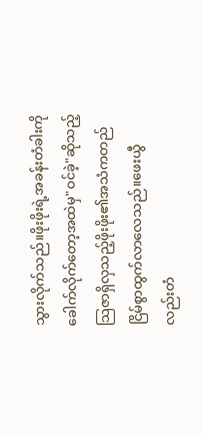သွားလိုက်သည်။ဖိုးဖိုးရဲ့အခန်းတံခါးကိုခေါက်လိုက်တော့အထဲမှ"ဝင်ခဲ့"ဆိုသည့်သြဇာရှိလှသည့်ဖိုးဖိုး၏အသံကတည်ငြိမ်စွာထွက်လာလေသည်။ဖေးယွီလည်းတံ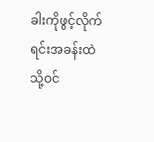ခါးကိုဖွင့်လိုက်ရင်းအခန်းထဲသို့ဝင်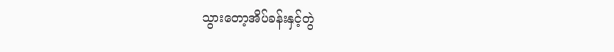သွားတော့အိပ်ခန်းနှင့်တွဲ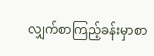လျှက်စာကြည့်ခန်းမှာစာ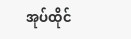အုပ်ထိုင်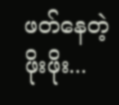ဖတ်နေတဲ့ဖိုးဖိုး...